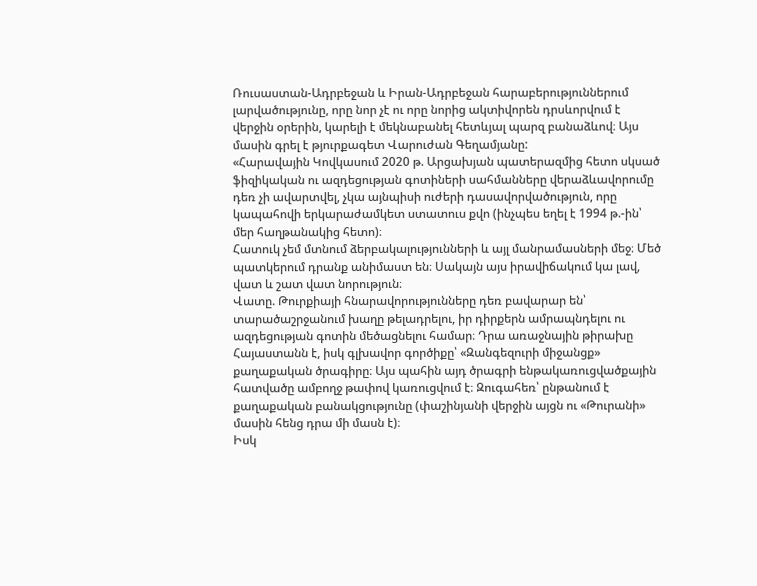Ռուսաստան-Ադրբեջան և Իրան-Ադրբեջան հարաբերություններում լարվածությունը, որը նոր չէ ու որը նորից ակտիվորեն դրսևորվում է վերջին օրերին, կարելի է մեկնաբանել հետևյալ պարզ բանաձևով։ Այս մասին գրել է թյուրքագետ Վարուժան Գեղամյանը:
«Հարավային Կովկասում 2020 թ. Արցախյան պատերազմից հետո սկսած ֆիզիկական ու ազդեցության գոտիների սահմանները վերաձևավորումը դեռ չի ավարտվել, չկա այնպիսի ուժերի դասավորվածություն, որը կապահովի երկարաժամկետ ստատուս քվո (ինչպես եղել է 1994 թ.-ին՝ մեր հաղթանակից հետո)։
Հատուկ չեմ մտնում ձերբակալությունների և այլ մանրամասների մեջ։ Մեծ պատկերում դրանք անիմաստ են։ Սակայն այս իրավիճակում կա լավ, վատ և շատ վատ նորություն։
Վատը. Թուրքիայի հնարավորությունները դեռ բավարար են՝ տարածաշրջանում խաղը թելադրելու, իր դիրքերն ամրապնդելու ու ազդեցության գոտին մեծացնելու համար։ Դրա առաջնային թիրախը Հայաստանն է, իսկ գլխավոր գործիքը՝ «Զանգեզուրի միջանցք» քաղաքական ծրագիրը։ Այս պահին այդ ծրագրի ենթակառուցվածքային հատվածը ամբողջ թափով կառուցվում է։ Զուգահեռ՝ ընթանում է քաղաքական բանակցությունը (փաշինյանի վերջին այցն ու «Թուրանի» մասին հենց դրա մի մասն է)։
Իսկ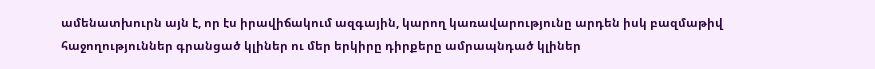ամենատխուրն այն է, որ էս իրավիճակում ազգային, կարող կառավարությունը արդեն իսկ բազմաթիվ հաջողություններ գրանցած կլիներ ու մեր երկիրը դիրքերը ամրապնդած կլիներ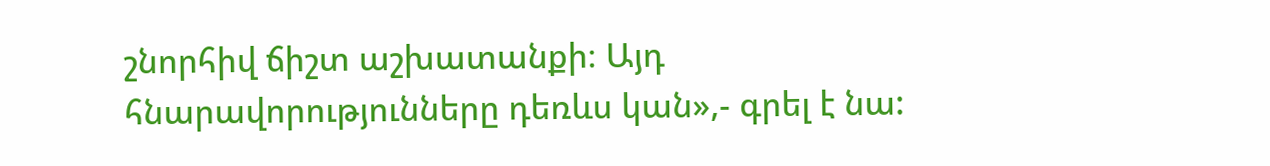շնորհիվ ճիշտ աշխատանքի։ Այդ հնարավորությունները դեռևս կան»,- գրել է նա: